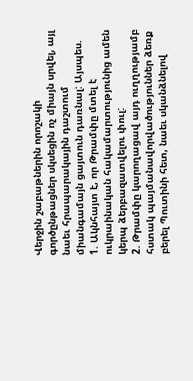Վերջին շաբաթներին որոշակի գործընթացներ սկսեցին ոչ միայն սրվել, այլ նաեւ հրապարակային դաշտում միանգամայն ցայտուն դառնալ: Այսպես.
1. Ակնհայտ է, որ Թրամփը մտել է ուկրաինական հակամարտությունից ամեն կերպ ձերբազատվելու փուլ:
2. Թրամփը կարողացավ այդ ուղղությամբ հստակ պայմանավորվածություններ ձեռք բերել Պուտինի հետ, նաեւ սկանձնելով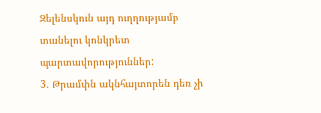Զելենսկուն այդ ուղղությամբ տանելու կոնկրետ պարտավորություններ:
3. Թրամփն ակնհայտորեն դեռ չի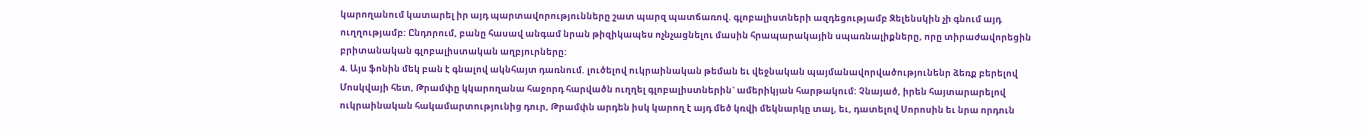կարողանում կատարել իր այդ պարտավորությունները շատ պարզ պատճառով. գլոբալիստների ազդեցությամբ Զելենսկին չի գնում այդ ուղղությամբ: Ընդորում, բանը հասավ անգամ նրան թիզիկապես ոչնչացնելու մասին հրապարակային սպառնալիքները, որը տիրաժավորեցին բրիտանական գլոբալիստական աղբյուրները:
4. Այս ֆոնին մեկ բան է գնալով ակնհայտ դառնում. լուծելով ուկրաինական թեման եւ վեջնական պայմանավորվածությունենր ձեռք բերելով Մոսկվայի հետ, Թրամփը կկարողանա հաջորդ հարվածն ուղղել գլոբալիստներին` ամերիկյան հարթակում: Չնայած, իրեն հայտարարելով ուկրաինական հակամարտությունից դուր, Թրամփն արդեն իսկ կարող է այդ մեծ կռվի մեկնարկը տալ, եւ, դատելով Սորոսին եւ նրա որդուն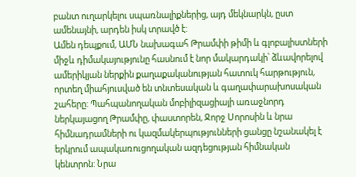բանտ ուղարկելու սպառնալիքներից, այդ մեկնարկն, ըստ ամենայնի, արդեն իսկ տրավծ է:
Ամեն դեպքում, ԱՄՆ նախագահ Թրամփի թիմի և գլոբալիստների միջև դիմակայությունը հասնում է նոր մակարդակի՝ ձևավորելով ամերիկյան ներքին քաղաքականության հատուկ հարթություն, որտեղ միահյուսված են տնտեսական և գաղափարախոսական շահերը: Պահպանողական մոբիլիզացիայի առաջնորդ ներկայացող Թրամփը, փաստորեն, Ջորջ Սորոսին և նրա հիմնադրամների ու կազմակերպությունների ցանցը նշանակել է երկրում ապակառուցողական ազդեցության հիմնական կենտրոն: Նրա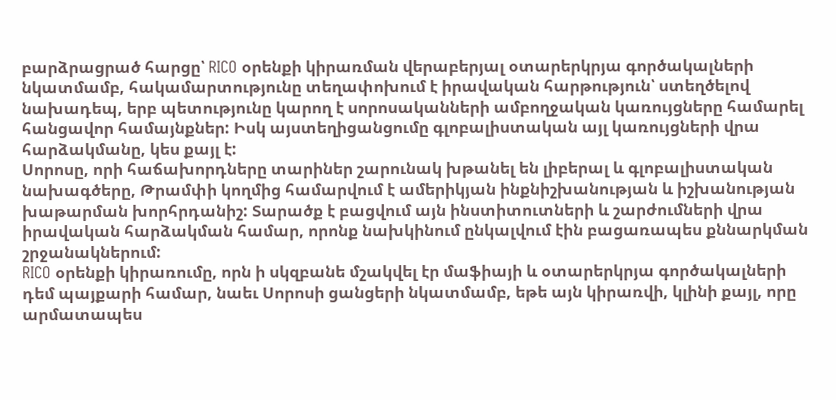բարձրացրած հարցը՝ RICO օրենքի կիրառման վերաբերյալ օտարերկրյա գործակալների նկատմամբ, հակամարտությունը տեղափոխում է իրավական հարթություն՝ ստեղծելով նախադեպ, երբ պետությունը կարող է սորոսականների ամբողջական կառույցները համարել հանցավոր համայնքներ: Իսկ այստեղիցանցումը գլոբալիստական այլ կառույցների վրա հարձակմանը, կես քայլ է:
Սորոսը, որի հաճախորդները տարիներ շարունակ խթանել են լիբերալ և գլոբալիստական նախագծերը, Թրամփի կողմից համարվում է ամերիկյան ինքնիշխանության և իշխանության խաթարման խորհրդանիշ: Տարածք է բացվում այն ինստիտուտների և շարժումների վրա իրավական հարձակման համար, որոնք նախկինում ընկալվում էին բացառապես քննարկման շրջանակներում:
RICO օրենքի կիրառումը, որն ի սկզբանե մշակվել էր մաֆիայի և օտարերկրյա գործակալների դեմ պայքարի համար, նաեւ Սորոսի ցանցերի նկատմամբ, եթե այն կիրառվի, կլինի քայլ, որը արմատապես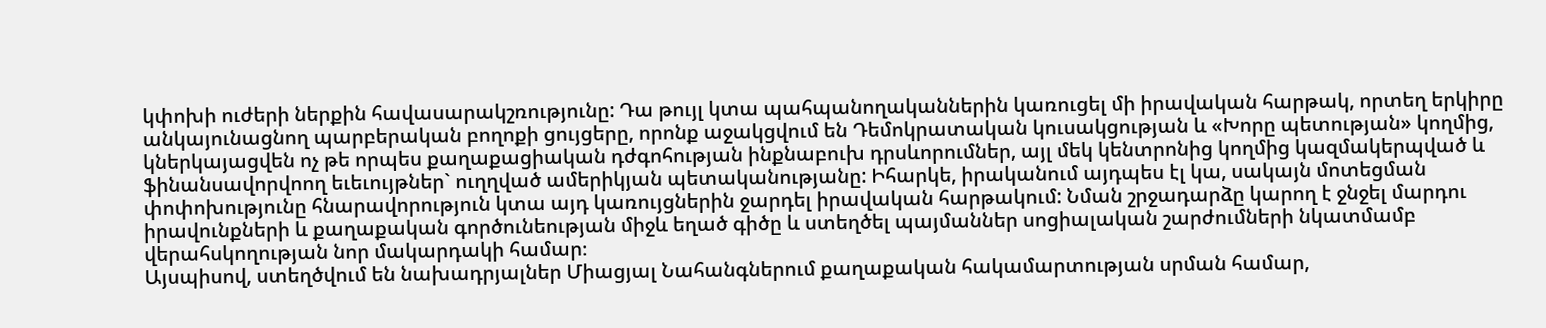կփոխի ուժերի ներքին հավասարակշռությունը: Դա թույլ կտա պահպանողականներին կառուցել մի իրավական հարթակ, որտեղ երկիրը անկայունացնող պարբերական բողոքի ցույցերը, որոնք աջակցվում են Դեմոկրատական կուսակցության և «Խորը պետության» կողմից, կներկայացվեն ոչ թե որպես քաղաքացիական դժգոհության ինքնաբուխ դրսևորումներ, այլ մեկ կենտրոնից կողմից կազմակերպված և ֆինանսավորվոող եւեւույթներ` ուղղված ամերիկյան պետականությանը: Իհարկե, իրականում այդպես էլ կա, սակայն մոտեցման փոփոխությունը հնարավորություն կտա այդ կառույցներին ջարդել իրավական հարթակում: Նման շրջադարձը կարող է ջնջել մարդու իրավունքների և քաղաքական գործունեության միջև եղած գիծը և ստեղծել պայմաններ սոցիալական շարժումների նկատմամբ վերահսկողության նոր մակարդակի համար։
Այսպիսով, ստեղծվում են նախադրյալներ Միացյալ Նահանգներում քաղաքական հակամարտության սրման համար,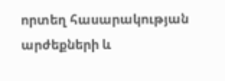որտեղ հասարակության արժեքների և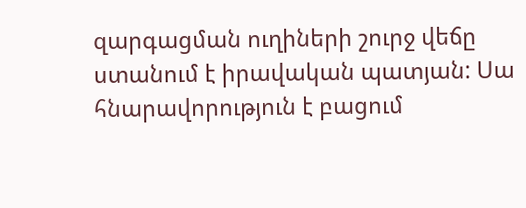զարգացման ուղիների շուրջ վեճը ստանում է իրավական պատյան: Սա հնարավորություն է բացում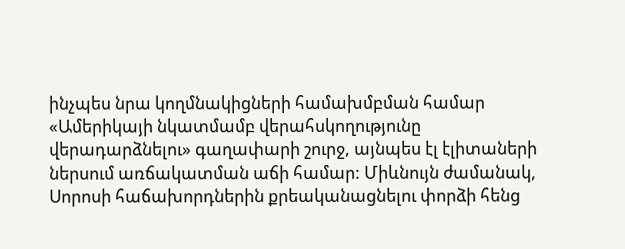ինչպես նրա կողմնակիցների համախմբման համար «Ամերիկայի նկատմամբ վերահսկողությունը վերադարձնելու» գաղափարի շուրջ, այնպես էլ էլիտաների ներսում առճակատման աճի համար: Միևնույն ժամանակ, Սորոսի հաճախորդներին քրեականացնելու փորձի հենց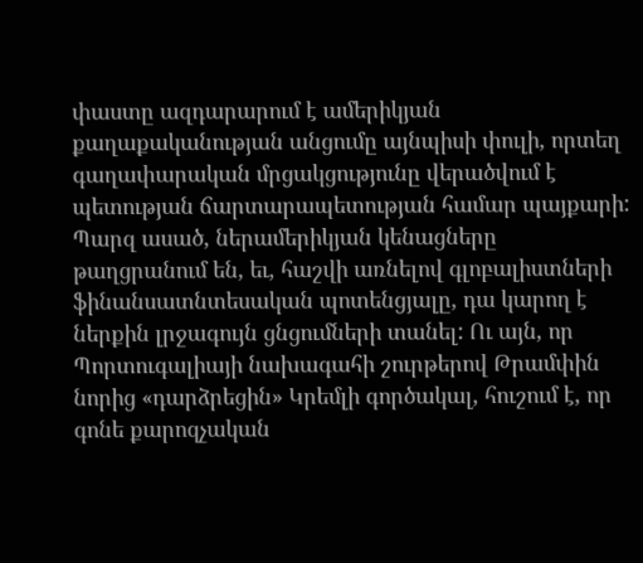փաստը ազդարարում է ամերիկյան քաղաքականության անցումը այնպիսի փուլի, որտեղ գաղափարական մրցակցությունը վերածվում է պետության ճարտարապետության համար պայքարի:
Պարզ ասած, ներամերիկյան կենացները թաղցրանում են, եւ, հաշվի առնելով գլոբալիստների ֆինանսատնտեսական պոտենցյալը, դա կարող է ներքին լրջագույն ցնցումների տանել: Ու այն, որ Պորտուգալիայի նախագահի շուրթերով Թրամփին նորից «դարձրեցին» Կրեմլի գործակալ, հուշում է, որ գոնե քարոզչական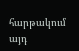հարթակում այդ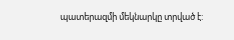պատերազմի մեկնարկը տրված է: